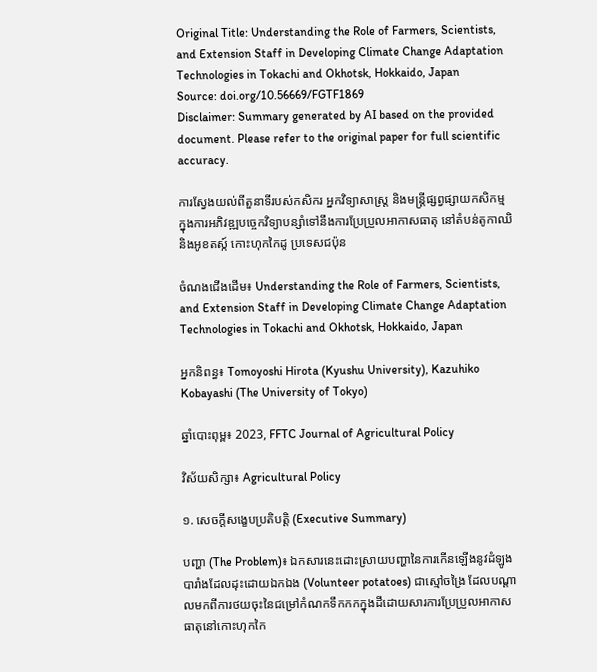Original Title: Understanding the Role of Farmers, Scientists, and Extension Staff in Developing Climate Change Adaptation Technologies in Tokachi and Okhotsk, Hokkaido, Japan
Source: doi.org/10.56669/FGTF1869
Disclaimer: Summary generated by AI based on the provided document. Please refer to the original paper for full scientific accuracy.

ការស្វែងយល់ពីតួនាទីរបស់កសិករ អ្នកវិទ្យាសាស្ត្រ និងមន្ត្រីផ្សព្វផ្សាយកសិកម្ម ក្នុងការអភិវឌ្ឍបច្ចេកវិទ្យាបន្សាំទៅនឹងការប្រែប្រួលអាកាសធាតុ នៅតំបន់តូកាឈិ និងអូខតស្ក៍ កោះហុកកៃដូ ប្រទេសជប៉ុន

ចំណងជើងដើម៖ Understanding the Role of Farmers, Scientists, and Extension Staff in Developing Climate Change Adaptation Technologies in Tokachi and Okhotsk, Hokkaido, Japan

អ្នកនិពន្ធ៖ Tomoyoshi Hirota (Kyushu University), Kazuhiko Kobayashi (The University of Tokyo)

ឆ្នាំបោះពុម្ព៖ 2023, FFTC Journal of Agricultural Policy

វិស័យសិក្សា៖ Agricultural Policy

១. សេចក្តីសង្ខេបប្រតិបត្តិ (Executive Summary)

បញ្ហា (The Problem)៖ ឯកសារនេះដោះស្រាយបញ្ហានៃការកើនឡើងនូវដំឡូងបារាំងដែលដុះដោយឯកឯង (Volunteer potatoes) ជាស្មៅចង្រៃ ដែលបណ្តាលមកពីការថយចុះនៃជម្រៅកំណកទឹកកកក្នុងដីដោយសារការប្រែប្រួលអាកាសធាតុនៅកោះហុកកៃ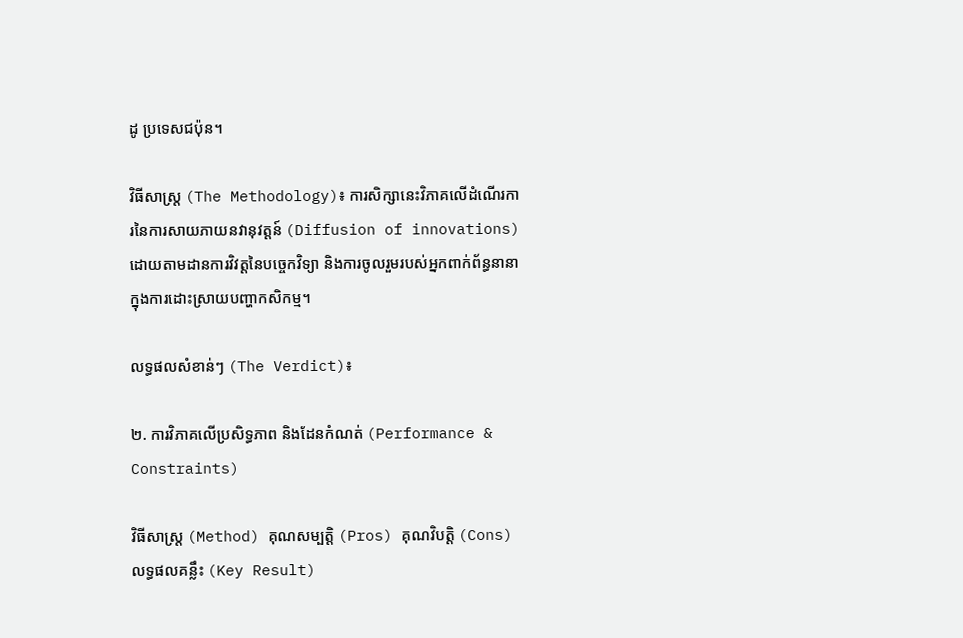ដូ ប្រទេសជប៉ុន។

វិធីសាស្ត្រ (The Methodology)៖ ការសិក្សានេះវិភាគលើដំណើរការនៃការសាយភាយនវានុវត្តន៍ (Diffusion of innovations) ដោយតាមដានការវិវត្តនៃបច្ចេកវិទ្យា និងការចូលរួមរបស់អ្នកពាក់ព័ន្ធនានាក្នុងការដោះស្រាយបញ្ហាកសិកម្ម។

លទ្ធផលសំខាន់ៗ (The Verdict)៖

២. ការវិភាគលើប្រសិទ្ធភាព និងដែនកំណត់ (Performance & Constraints)

វិធីសាស្ត្រ (Method) គុណសម្បត្តិ (Pros) គុណវិបត្តិ (Cons) លទ្ធផលគន្លឹះ (Key Result)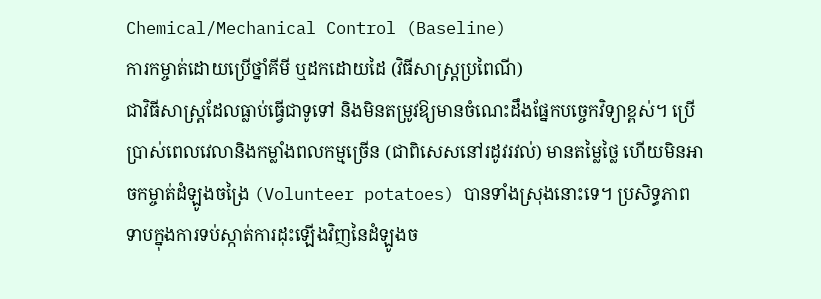Chemical/Mechanical Control (Baseline)
ការកម្ចាត់ដោយប្រើថ្នាំគីមី ឬដកដោយដៃ (វិធីសាស្ត្រប្រពៃណី)
ជាវិធីសាស្ត្រដែលធ្លាប់ធ្វើជាទូទៅ និងមិនតម្រូវឱ្យមានចំណេះដឹងផ្នែកបច្ចេកវិទ្យាខ្ពស់។ ប្រើប្រាស់ពេលវេលានិងកម្លាំងពលកម្មច្រើន (ជាពិសេសនៅរដូវរវល់) មានតម្លៃថ្លៃ ហើយមិនអាចកម្ចាត់ដំឡូងចង្រៃ (Volunteer potatoes) បានទាំងស្រុងនោះទេ។ ប្រសិទ្ធភាពទាបក្នុងការទប់ស្កាត់ការដុះឡើងវិញនៃដំឡូងច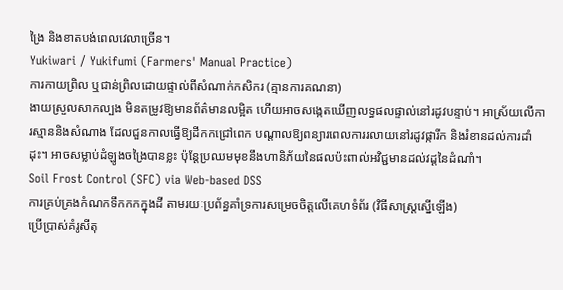ង្រៃ និងខាតបង់ពេលវេលាច្រើន។
Yukiwari / Yukifumi (Farmers' Manual Practice)
ការកាយព្រិល ឬជាន់ព្រិលដោយផ្ទាល់ពីសំណាក់កសិករ (គ្មានការគណនា)
ងាយស្រួលសាកល្បង មិនតម្រូវឱ្យមានព័ត៌មានលម្អិត ហើយអាចសង្កេតឃើញលទ្ធផលផ្ទាល់នៅរដូវបន្ទាប់។ អាស្រ័យលើការស្មាននិងសំណាង ដែលជួនកាលធ្វើឱ្យដីកកជ្រៅពេក បណ្តាលឱ្យពន្យារពេលការរលាយនៅរដូវផ្ការីក និងរំខានដល់ការដាំដុះ។ អាចសម្លាប់ដំឡូងចង្រៃបានខ្លះ ប៉ុន្តែប្រឈមមុខនឹងហានិភ័យនៃផលប៉ះពាល់អវិជ្ជមានដល់វដ្តនៃដំណាំ។
Soil Frost Control (SFC) via Web-based DSS
ការគ្រប់គ្រងកំណកទឹកកកក្នុងដី តាមរយៈប្រព័ន្ធគាំទ្រការសម្រេចចិត្តលើគេហទំព័រ (វិធីសាស្ត្រស្នើឡើង)
ប្រើប្រាស់គំរូសីតុ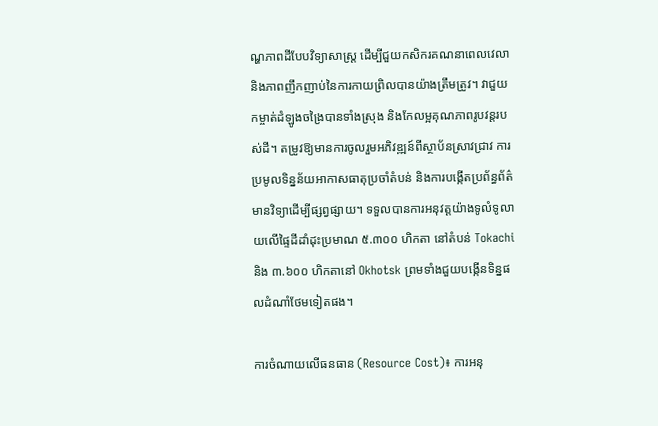ណ្ហភាពដីបែបវិទ្យាសាស្ត្រ ដើម្បីជួយកសិករគណនាពេលវេលា និងភាពញឹកញាប់នៃការកាយព្រិលបានយ៉ាងត្រឹមត្រូវ។ វាជួយកម្ចាត់ដំឡូងចង្រៃបានទាំងស្រុង និងកែលម្អគុណភាពរូបវន្តរបស់ដី។ តម្រូវឱ្យមានការចូលរួមអភិវឌ្ឍន៍ពីស្ថាប័នស្រាវជ្រាវ ការប្រមូលទិន្នន័យអាកាសធាតុប្រចាំតំបន់ និងការបង្កើតប្រព័ន្ធព័ត៌មានវិទ្យាដើម្បីផ្សព្វផ្សាយ។ ទទួលបានការអនុវត្តយ៉ាងទូលំទូលាយលើផ្ទៃដីដាំដុះប្រមាណ ៥.៣០០ ហិកតា នៅតំបន់ Tokachi និង ៣.៦០០ ហិកតានៅ Okhotsk ព្រមទាំងជួយបង្កើនទិន្នផលដំណាំថែមទៀតផង។

ការចំណាយលើធនធាន (Resource Cost)៖ ការអនុ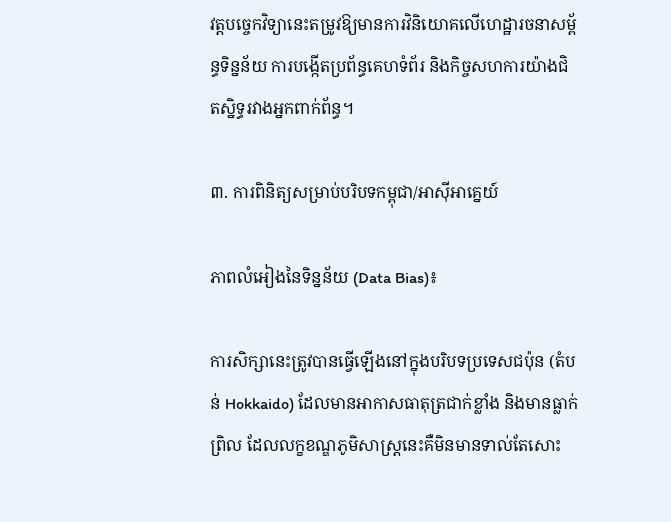វត្តបច្ចេកវិទ្យានេះតម្រូវឱ្យមានការវិនិយោគលើហេដ្ឋារចនាសម្ព័ន្ធទិន្នន័យ ការបង្កើតប្រព័ន្ធគេហទំព័រ និងកិច្ចសហការយ៉ាងជិតស្និទ្ធរវាងអ្នកពាក់ព័ន្ធ។

៣. ការពិនិត្យសម្រាប់បរិបទកម្ពុជា/អាស៊ីអាគ្នេយ៍

ភាពលំអៀងនៃទិន្នន័យ (Data Bias)៖

ការសិក្សានេះត្រូវបានធ្វើឡើងនៅក្នុងបរិបទប្រទេសជប៉ុន (តំបន់ Hokkaido) ដែលមានអាកាសធាតុត្រជាក់ខ្លាំង និងមានធ្លាក់ព្រិល ដែលលក្ខខណ្ឌភូមិសាស្ត្រនេះគឺមិនមានទាល់តែសោះ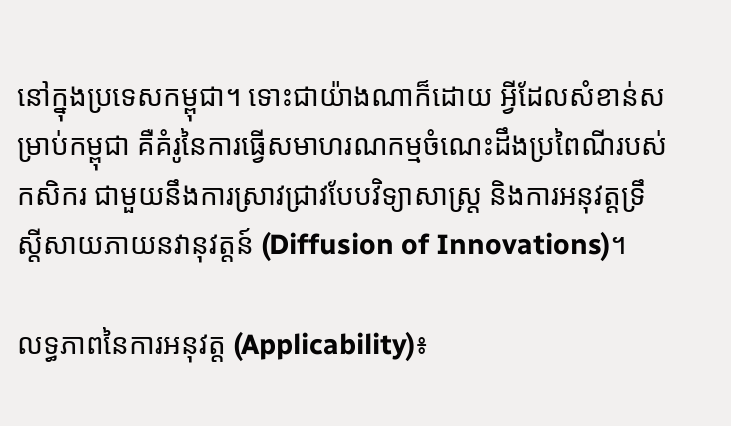នៅក្នុងប្រទេសកម្ពុជា។ ទោះជាយ៉ាងណាក៏ដោយ អ្វីដែលសំខាន់សម្រាប់កម្ពុជា គឺគំរូនៃការធ្វើសមាហរណកម្មចំណេះដឹងប្រពៃណីរបស់កសិករ ជាមួយនឹងការស្រាវជ្រាវបែបវិទ្យាសាស្ត្រ និងការអនុវត្តទ្រឹស្តីសាយភាយនវានុវត្តន៍ (Diffusion of Innovations)។

លទ្ធភាពនៃការអនុវត្ត (Applicability)៖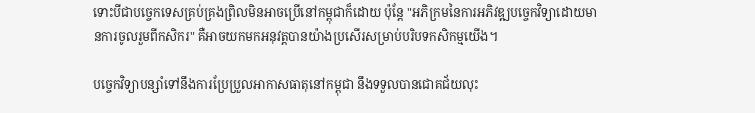ទោះបីជាបច្ចេកទេសគ្រប់គ្រងព្រិលមិនអាចប្រើនៅកម្ពុជាក៏ដោយ ប៉ុន្តែ "អភិក្រមនៃការអភិវឌ្ឍបច្ចេកវិទ្យាដោយមានការចូលរួមពីកសិករ" គឺអាចយកមកអនុវត្តបានយ៉ាងប្រសើរសម្រាប់បរិបទកសិកម្មយើង។

បច្ចេកវិទ្យាបន្សាំទៅនឹងការប្រែប្រួលអាកាសធាតុនៅកម្ពុជា នឹងទទួលបានជោគជ័យលុះ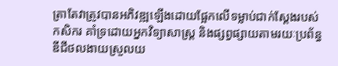ត្រាតែវាត្រូវបានអភិវឌ្ឍឡើងដោយផ្អែកលើទម្លាប់ជាក់ស្តែងរបស់កសិករ គាំទ្រដោយអ្នកវិទ្យាសាស្ត្រ និងផ្សព្វផ្សាយតាមរយៈប្រព័ន្ធឌីជីថលងាយស្រួលយ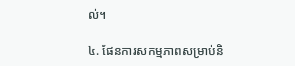ល់។

៤. ផែនការសកម្មភាពសម្រាប់និ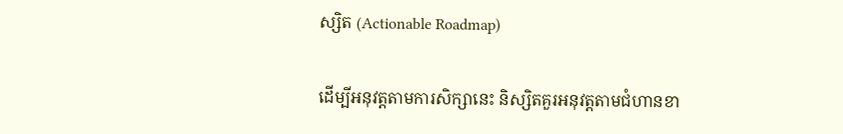ស្សិត (Actionable Roadmap)

ដើម្បីអនុវត្តតាមការសិក្សានេះ និស្សិតគួរអនុវត្តតាមជំហានខា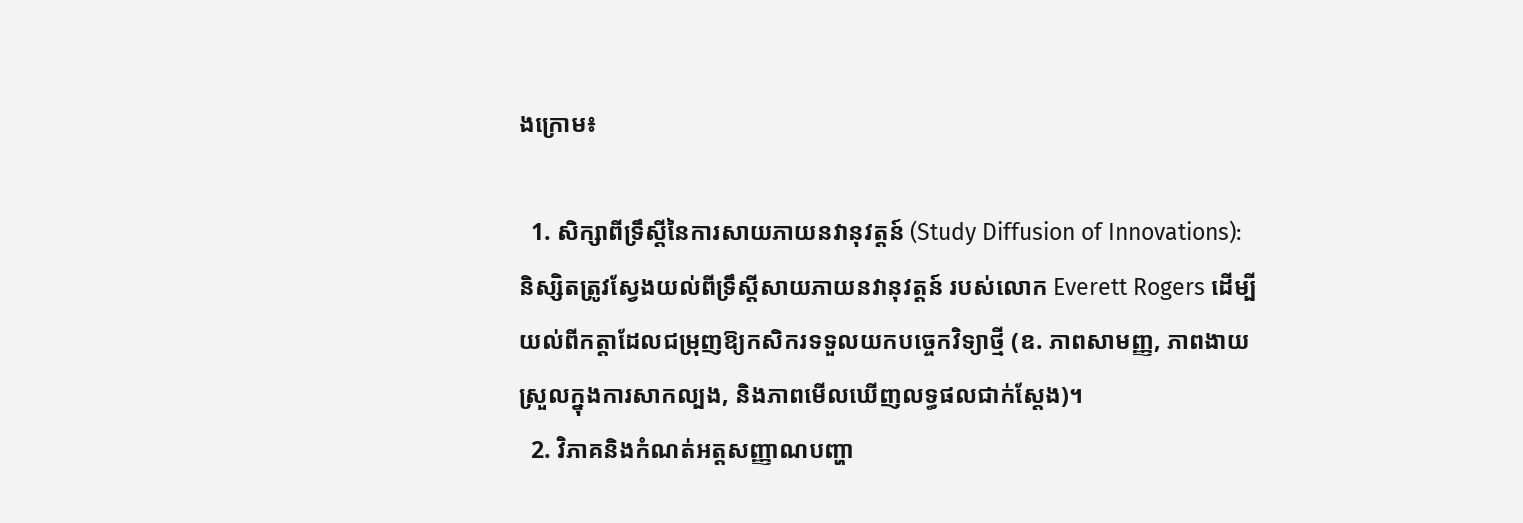ងក្រោម៖

  1. សិក្សាពីទ្រឹស្តីនៃការសាយភាយនវានុវត្តន៍ (Study Diffusion of Innovations): និស្សិតត្រូវស្វែងយល់ពីទ្រឹស្តីសាយភាយនវានុវត្តន៍ របស់លោក Everett Rogers ដើម្បីយល់ពីកត្តាដែលជម្រុញឱ្យកសិករទទួលយកបច្ចេកវិទ្យាថ្មី (ឧ. ភាពសាមញ្ញ, ភាពងាយស្រួលក្នុងការសាកល្បង, និងភាពមើលឃើញលទ្ធផលជាក់ស្តែង)។
  2. វិភាគនិងកំណត់អត្តសញ្ញាណបញ្ហា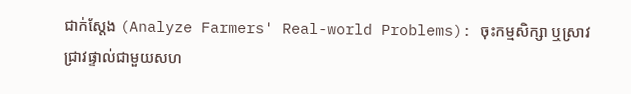ជាក់ស្តែង (Analyze Farmers' Real-world Problems): ចុះកម្មសិក្សា ឬស្រាវជ្រាវផ្ទាល់ជាមួយសហ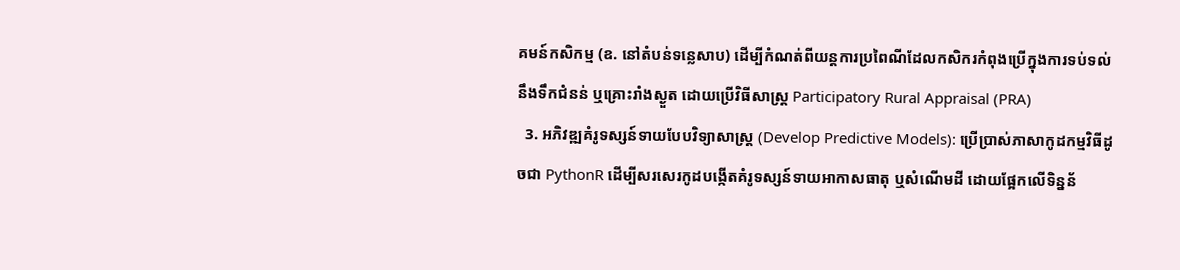គមន៍កសិកម្ម (ឧ. នៅតំបន់ទន្លេសាប) ដើម្បីកំណត់ពីយន្តការប្រពៃណីដែលកសិករកំពុងប្រើក្នុងការទប់ទល់នឹងទឹកជំនន់ ឬគ្រោះរាំងស្ងួត ដោយប្រើវិធីសាស្ត្រ Participatory Rural Appraisal (PRA)
  3. អភិវឌ្ឍគំរូទស្សន៍ទាយបែបវិទ្យាសាស្ត្រ (Develop Predictive Models): ប្រើប្រាស់ភាសាកូដកម្មវិធីដូចជា PythonR ដើម្បីសរសេរកូដបង្កើតគំរូទស្សន៍ទាយអាកាសធាតុ ឬសំណើមដី ដោយផ្អែកលើទិន្នន័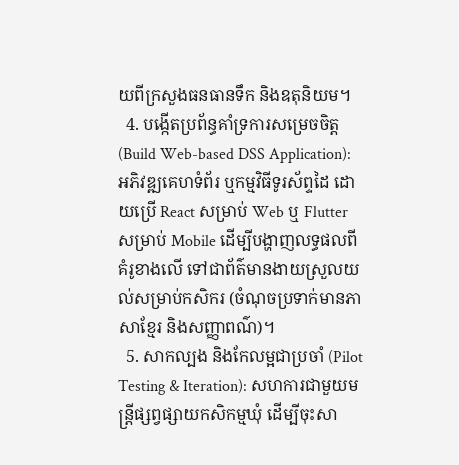យពីក្រសួងធនធានទឹក និងឧតុនិយម។
  4. បង្កើតប្រព័ន្ធគាំទ្រការសម្រេចចិត្ត (Build Web-based DSS Application): អភិវឌ្ឍគេហទំព័រ ឬកម្មវិធីទូរស័ព្ទដៃ ដោយប្រើ React សម្រាប់ Web ឬ Flutter សម្រាប់ Mobile ដើម្បីបង្ហាញលទ្ធផលពីគំរូខាងលើ ទៅជាព័ត៌មានងាយស្រួលយល់សម្រាប់កសិករ (ចំណុចប្រទាក់មានភាសាខ្មែរ និងសញ្ញាពណ៌)។
  5. សាកល្បង និងកែលម្អជាប្រចាំ (Pilot Testing & Iteration): សហការជាមួយមន្ត្រីផ្សព្វផ្សាយកសិកម្មឃុំ ដើម្បីចុះសា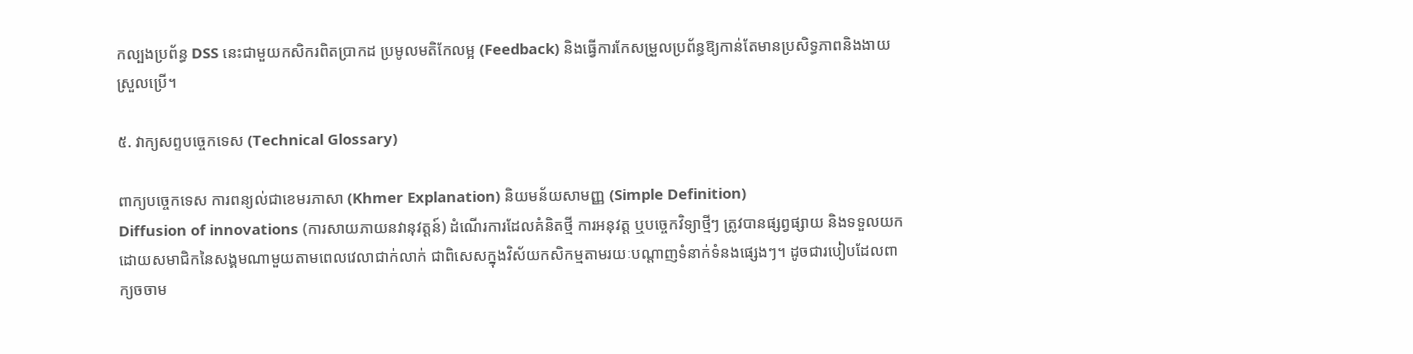កល្បងប្រព័ន្ធ DSS នេះជាមួយកសិករពិតប្រាកដ ប្រមូលមតិកែលម្អ (Feedback) និងធ្វើការកែសម្រួលប្រព័ន្ធឱ្យកាន់តែមានប្រសិទ្ធភាពនិងងាយស្រួលប្រើ។

៥. វាក្យសព្ទបច្ចេកទេស (Technical Glossary)

ពាក្យបច្ចេកទេស ការពន្យល់ជាខេមរភាសា (Khmer Explanation) និយមន័យសាមញ្ញ (Simple Definition)
Diffusion of innovations (ការសាយភាយនវានុវត្តន៍) ដំណើរការដែលគំនិតថ្មី ការអនុវត្ត ឬបច្ចេកវិទ្យាថ្មីៗ ត្រូវបានផ្សព្វផ្សាយ និងទទួលយកដោយសមាជិកនៃសង្គមណាមួយតាមពេលវេលាជាក់លាក់ ជាពិសេសក្នុងវិស័យកសិកម្មតាមរយៈបណ្តាញទំនាក់ទំនងផ្សេងៗ។ ដូចជារបៀបដែលពាក្យចចាម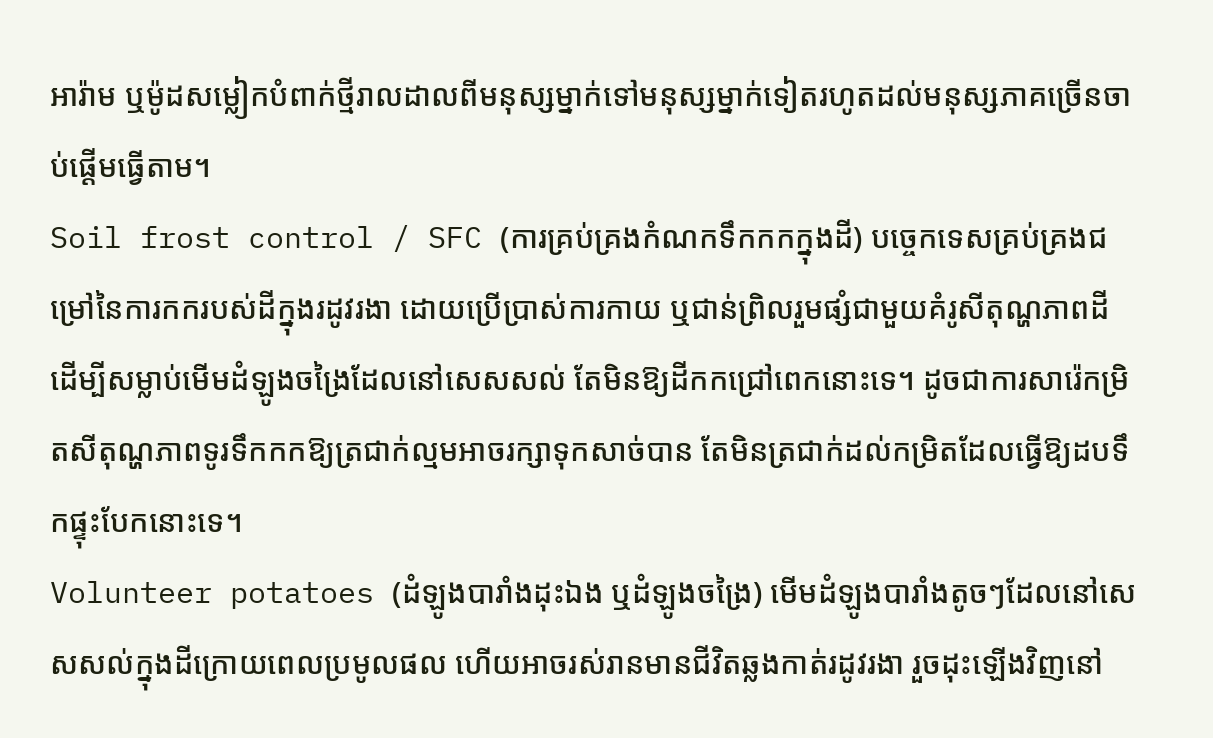អារ៉ាម ឬម៉ូដសម្លៀកបំពាក់ថ្មីរាលដាលពីមនុស្សម្នាក់ទៅមនុស្សម្នាក់ទៀតរហូតដល់មនុស្សភាគច្រើនចាប់ផ្តើមធ្វើតាម។
Soil frost control / SFC (ការគ្រប់គ្រងកំណកទឹកកកក្នុងដី) បច្ចេកទេសគ្រប់គ្រងជម្រៅនៃការកករបស់ដីក្នុងរដូវរងា ដោយប្រើប្រាស់ការកាយ ឬជាន់ព្រិលរួមផ្សំជាមួយគំរូសីតុណ្ហភាពដី ដើម្បីសម្លាប់មើមដំឡូងចង្រៃដែលនៅសេសសល់ តែមិនឱ្យដីកកជ្រៅពេកនោះទេ។ ដូចជាការសារ៉េកម្រិតសីតុណ្ហភាពទូរទឹកកកឱ្យត្រជាក់ល្មមអាចរក្សាទុកសាច់បាន តែមិនត្រជាក់ដល់កម្រិតដែលធ្វើឱ្យដបទឹកផ្ទុះបែកនោះទេ។
Volunteer potatoes (ដំឡូងបារាំងដុះឯង ឬដំឡូងចង្រៃ) មើមដំឡូងបារាំងតូចៗដែលនៅសេសសល់ក្នុងដីក្រោយពេលប្រមូលផល ហើយអាចរស់រានមានជីវិតឆ្លងកាត់រដូវរងា រួចដុះឡើងវិញនៅ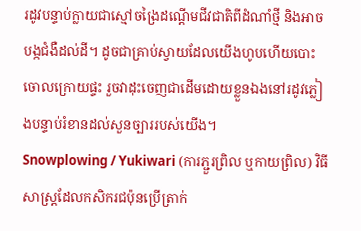រដូវបន្ទាប់ក្លាយជាស្មៅចង្រៃដណ្តើមជីវជាតិពីដំណាំថ្មី និងអាចបង្កជំងឺដល់ដី។ ដូចជាគ្រាប់ស្វាយដែលយើងហូបហើយបោះចោលក្រោយផ្ទះ រួចវាដុះចេញជាដើមដោយខ្លួនឯងនៅរដូវភ្លៀងបន្ទាប់រំខានដល់សួនច្បាររបស់យើង។
Snowplowing / Yukiwari (ការភ្ជួរព្រិល ឬកាយព្រិល) វិធីសាស្ត្រដែលកសិករជប៉ុនប្រើត្រាក់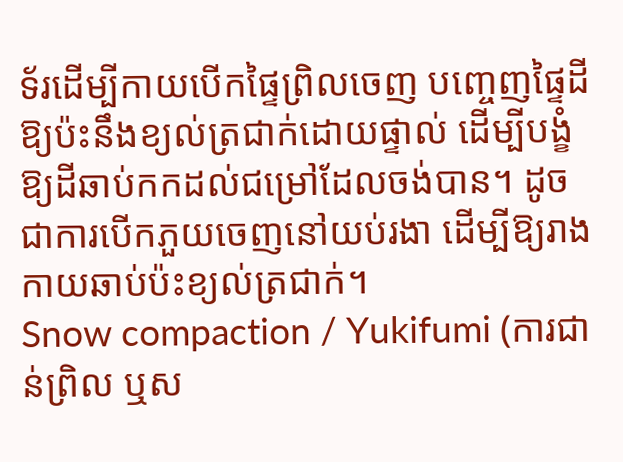ទ័រដើម្បីកាយបើកផ្ទៃព្រិលចេញ បញ្ចេញផ្ទៃដីឱ្យប៉ះនឹងខ្យល់ត្រជាក់ដោយផ្ទាល់ ដើម្បីបង្ខំឱ្យដីឆាប់កកដល់ជម្រៅដែលចង់បាន។ ដូចជាការបើកភួយចេញនៅយប់រងា ដើម្បីឱ្យរាងកាយឆាប់ប៉ះខ្យល់ត្រជាក់។
Snow compaction / Yukifumi (ការជាន់ព្រិល ឬស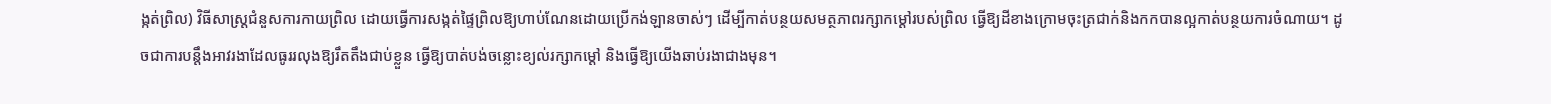ង្កត់ព្រិល) វិធីសាស្ត្រជំនួសការកាយព្រិល ដោយធ្វើការសង្កត់ផ្ទៃព្រិលឱ្យហាប់ណែនដោយប្រើកង់ឡានចាស់ៗ ដើម្បីកាត់បន្ថយសមត្ថភាពរក្សាកម្ដៅរបស់ព្រិល ធ្វើឱ្យដីខាងក្រោមចុះត្រជាក់និងកកបានល្អកាត់បន្ថយការចំណាយ។ ដូចជាការបន្តឹងអាវរងាដែលធូររលុងឱ្យរឹតតឹងជាប់ខ្លួន ធ្វើឱ្យបាត់បង់ចន្លោះខ្យល់រក្សាកម្តៅ និងធ្វើឱ្យយើងឆាប់រងាជាងមុន។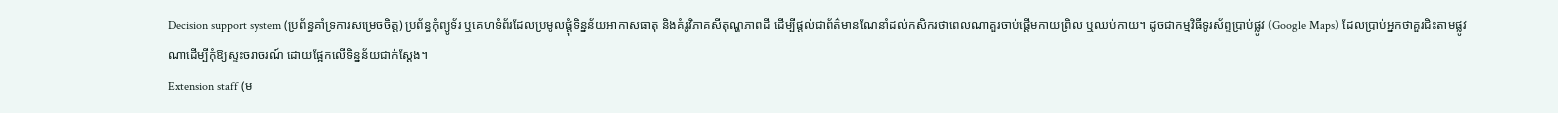Decision support system (ប្រព័ន្ធគាំទ្រការសម្រេចចិត្ត) ប្រព័ន្ធកុំព្យូទ័រ ឬគេហទំព័រដែលប្រមូលផ្តុំទិន្នន័យអាកាសធាតុ និងគំរូវិភាគសីតុណ្ហភាពដី ដើម្បីផ្តល់ជាព័ត៌មានណែនាំដល់កសិករថាពេលណាគួរចាប់ផ្តើមកាយព្រិល ឬឈប់កាយ។ ដូចជាកម្មវិធីទូរស័ព្ទប្រាប់ផ្លូវ (Google Maps) ដែលប្រាប់អ្នកថាគួរជិះតាមផ្លូវណាដើម្បីកុំឱ្យស្ទះចរាចរណ៍ ដោយផ្អែកលើទិន្នន័យជាក់ស្តែង។
Extension staff (ម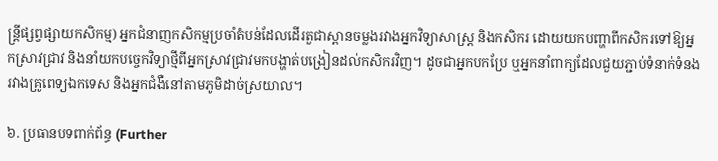ន្ត្រីផ្សព្វផ្សាយកសិកម្ម) អ្នកជំនាញកសិកម្មប្រចាំតំបន់ដែលដើរតួជាស្ពានចម្លងរវាងអ្នកវិទ្យាសាស្ត្រ និងកសិករ ដោយយកបញ្ហាពីកសិករទៅឱ្យអ្នកស្រាវជ្រាវ និងនាំយកបច្ចេកវិទ្យាថ្មីពីអ្នកស្រាវជ្រាវមកបង្ហាត់បង្រៀនដល់កសិករវិញ។ ដូចជាអ្នកបកប្រែ ឬអ្នកនាំពាក្យដែលជួយភ្ជាប់ទំនាក់ទំនងរវាងគ្រូពេទ្យឯកទេស និងអ្នកជំងឺនៅតាមភូមិដាច់ស្រយាល។

៦. ប្រធានបទពាក់ព័ន្ធ (Further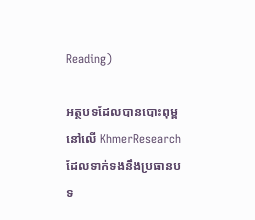Reading)

អត្ថបទដែលបានបោះពុម្ពនៅលើ KhmerResearch ដែលទាក់ទងនឹងប្រធានបទ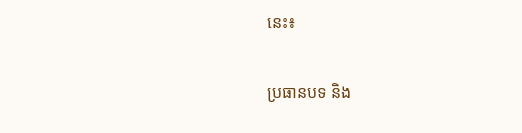នេះ៖

ប្រធានបទ និង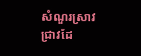សំណួរស្រាវជ្រាវដែ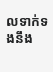លទាក់ទងនឹង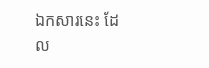ឯកសារនេះ ដែល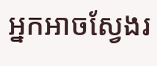អ្នកអាចស្វែងរ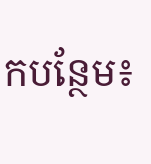កបន្ថែម៖